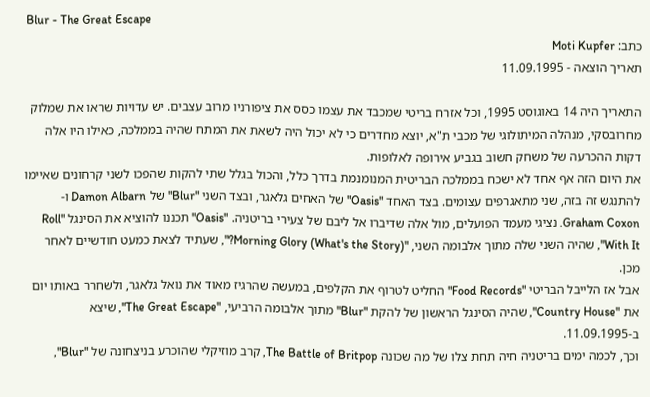Blur - The Great Escape
כתב: Moti Kupfer
תאריך הוצאה - 11.09.1995

התאריך היה 14 באוגוסט 1995, וכל אזרח בריטי שמכבד את עצמו כסס את ציפורניו מרוב עצבים. יש עדויות שראו את שמלוק מחרובסקי, מנהלה המיתולוגי של מכבי ת"א, יוצא מחדרים כי לא יכול היה לשאת את המתח שהיה בממלכה, כאילו היו אלה דקות ההכרעה של משחק חשוב בגביע אירופה לאלופות.
את היום הזה אף אחד לא ישכח בממלכה הבריטית המנומנמת בדרך כלל, והכול בגלל שתי להקות שהפכו לשני קרחונים שאיימו להתנגש זה בזה, שני מתאגרפים עצומים. בצד האחד "Oasis" של האחים גלאגר, ובצד השני "Blur" של Damon Albarn ו-Graham Coxon. נציגי מעמד הפועלים, מול אלה שדיברו אל ליבם של צעירי בריטניה. "Oasis" תכננו להוציא את הסינגל "Roll With It", שהיה השני שלה מתוך אלבומה השני, "(What's the Story) Morning Glory?", שעתיד לצאת כמעט חודשיים לאחר מכן.
אבל אז הלייבל הבריטי "Food Records" החליט לטרוף את הקלפים, במעשה שהרגיז מאוד את נואל גלאגר, ולשחרר באותו יום את "Country House", שהיה הסינגל הראשון של להקת "Blur" מתוך אלבומה הרביעי, "The Great Escape", שיצא ב-11.09.1995.
וכך, לכמה ימים בריטניה חיה תחת צלו של מה שכונה The Battle of Britpop, קרב מוזיקלי שהוכרע בניצחונה של "Blur",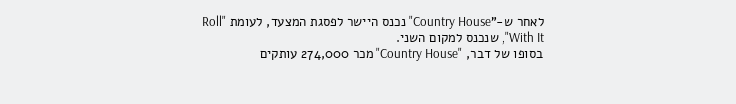לאחר ש-"Country House" נכנס היישר לפסגת המצעד, לעומת "Roll With It", שנכנס למקום השני.
בסופו של דבר, "Country House" מכר 274,000 עותקים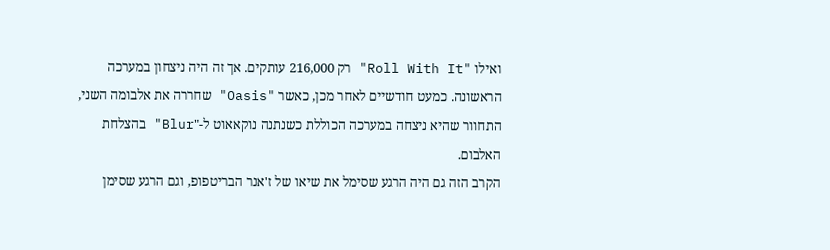ואילו "Roll With It" רק 216,000 עותקים. אך זה היה ניצחון במערכה הראשונה. כמעט חודשיים לאחר מכן, כאשר "Oasis" שחררה את אלבומה השני, התחוור שהיא ניצחה במערכה הכוללת כשנתנה נוקאאוט ל-"Blur" בהצלחת האלבום.
הקרב הזה גם היה הרגע שסימל את שיאו של ז'אנר הבריטפופ, וגם הרגע שסימן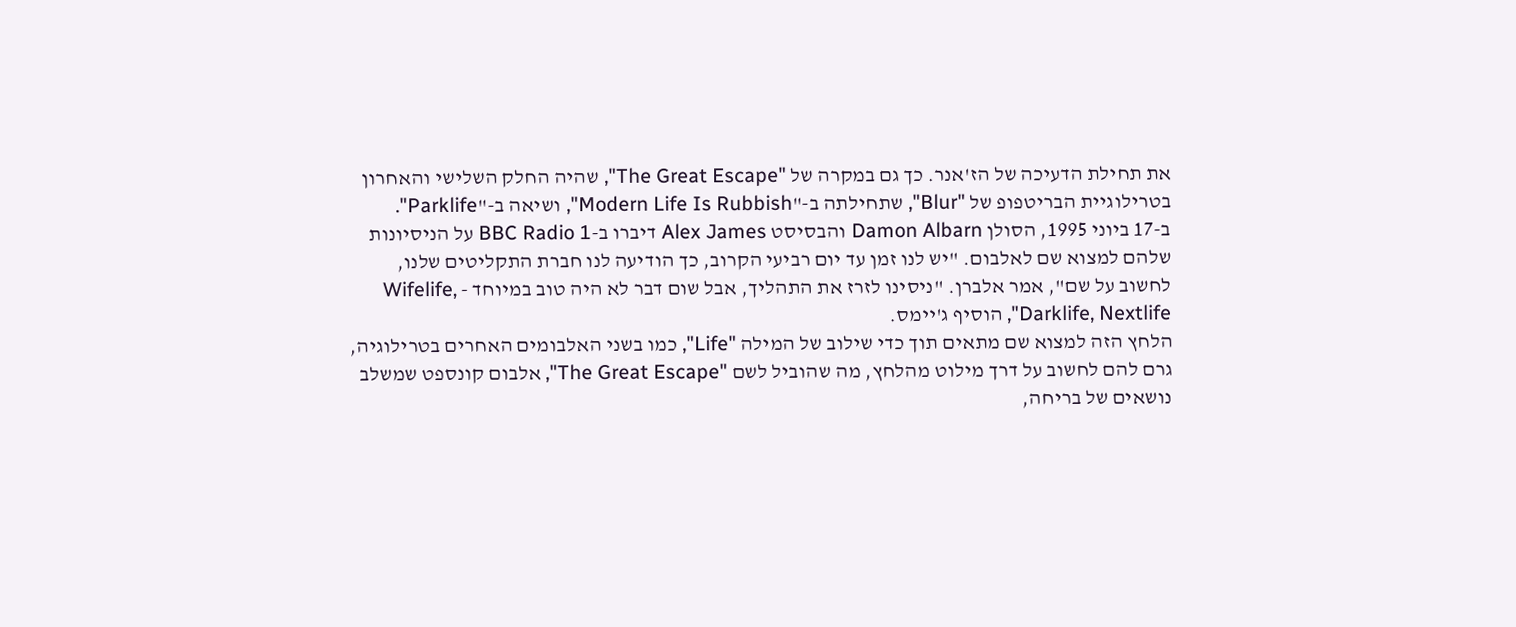את תחילת הדעיכה של הז'אנר. כך גם במקרה של "The Great Escape", שהיה החלק השלישי והאחרון בטרילוגיית הבריטפופ של "Blur", שתחילתה ב-"Modern Life Is Rubbish", ושיאה ב-"Parklife".
ב-17 ביוני 1995, הסולן Damon Albarn והבסיסט Alex James דיברו ב-BBC Radio 1 על הניסיונות שלהם למצוא שם לאלבום. "יש לנו זמן עד יום רביעי הקרוב, כך הודיעה לנו חברת התקליטים שלנו, לחשוב על שם", אמר אלברן. "ניסינו לזרז את התהליך, אבל שום דבר לא היה טוב במיוחד - Wifelife, Darklife, Nextlife", הוסיף ג'יימס.
הלחץ הזה למצוא שם מתאים תוך כדי שילוב של המילה "Life", כמו בשני האלבומים האחרים בטרילוגיה, גרם להם לחשוב על דרך מילוט מהלחץ, מה שהוביל לשם "The Great Escape", אלבום קונספט שמשלב נושאים של בריחה,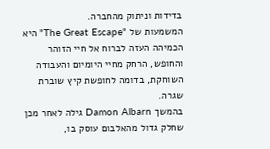בדידות וניתוק מהחברה.
המשמעות של "The Great Escape" היא הכמיהה העזה לברוח אל חיי הזוהר והחופש, הרחק מחיי היומיום והעבודה השוחקת, בדומה לחופשת קיץ שוברת שגרה.
בהמשך Damon Albarn גילה לאחר מכן שחלק גדול מהאלבום עוסק בו,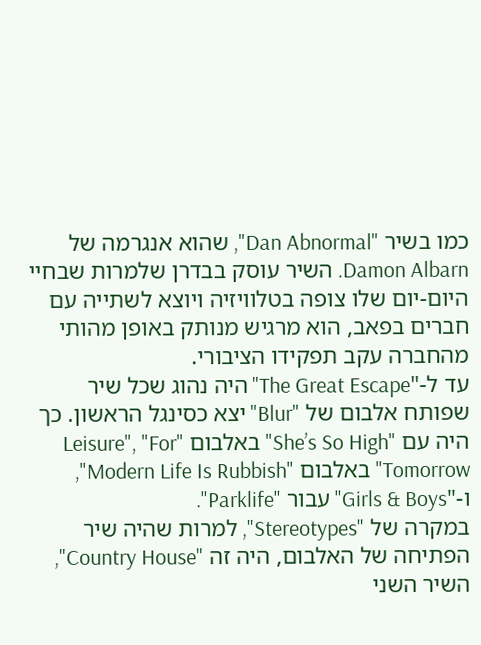כמו בשיר "Dan Abnormal", שהוא אנגרמה של Damon Albarn. השיר עוסק בבדרן שלמרות שבחיי היום-יום שלו צופה בטלוויזיה ויוצא לשתייה עם חברים בפאב, הוא מרגיש מנותק באופן מהותי מהחברה עקב תפקידו הציבורי.
עד ל-"The Great Escape" היה נהוג שכל שיר שפותח אלבום של "Blur" יצא כסינגל הראשון. כך היה עם "She’s So High" באלבום "Leisure", "For Tomorrow" באלבום "Modern Life Is Rubbish", ו-"Girls & Boys" עבור "Parklife".
במקרה של "Stereotypes", למרות שהיה שיר הפתיחה של האלבום, היה זה "Country House", השיר השני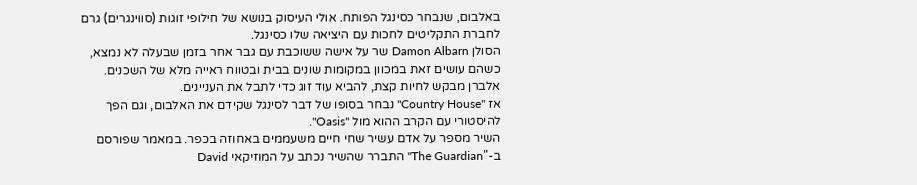באלבום, שנבחר כסינגל הפותח. אולי העיסוק בנושא של חילופי זוגות (סווינגרים) גרם לחברת התקליטים לחכות עם היציאה שלו כסינגל.
הסולן Damon Albarn שר על אישה ששוכבת עם גבר אחר בזמן שבעלה לא נמצא, כשהם עושים זאת במכוון במקומות שונים בבית ובטווח ראייה מלא של השכנים. אלברן מבקש לחיות קצת, להביא עוד זוג כדי לתבל את העניינים.
אז "Country House" נבחר בסופו של דבר לסינגל שקידם את האלבום, וגם הפך להיסטורי עם הקרב ההוא מול "Oasis".
השיר מספר על אדם עשיר שחי חיים משעממים באחוזה בכפר. במאמר שפורסם ב-"The Guardian" התברר שהשיר נכתב על המוזיקאי David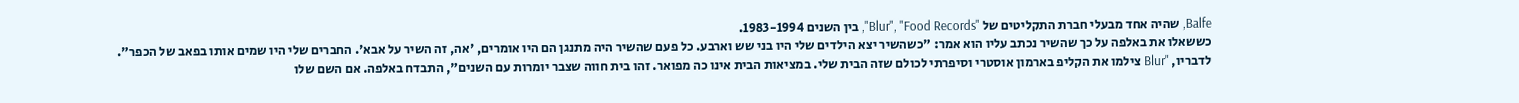Balfe, שהיה אחד מבעלי חברת התקליטים של "Blur", "Food Records", בין השנים 1983-1994.
כששאלו את באלפה על כך שהשיר נכתב עליו הוא אמר: "כשהשיר יצא הילדים שלי היו בני שש וארבע. כל פעם שהשיר היה מתנגן הם היו אומרים, 'אה, זה השיר על אבא'. החברים שלי היו שמים אותו בפאב של הכפר".
לדבריו, "Blur צילמו את הקליפ בארמון אוסטרי וסיפרתי לכולם שזה הבית שלי. במציאות הבית אינו כה מפואר. זהו בית חווה שצבר יומרות עם השנים", התבדח באלפה. אם השם שלו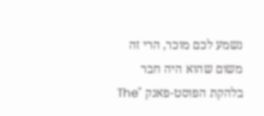נשמע לכם מוכר, הרי זה משום שהוא היה חבר בלהקת הפוסט-פאנק "The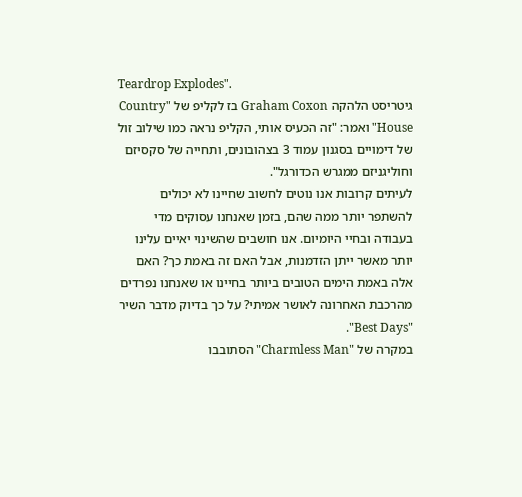Teardrop Explodes".
גיטריסט הלהקה Graham Coxon בז לקליפ של "Country House" ואמר: "זה הכעיס אותי, הקליפ נראה כמו שילוב זול של דימויים בסגנון עמוד 3 בצהובונים, ותחייה של סקסיזם וחוליגניזם ממגרש הכדורגל".
לעיתים קרובות אנו נוטים לחשוב שחיינו לא יכולים להשתפר יותר ממה שהם, בזמן שאנחנו עסוקים מדי בעבודה ובחיי היומיום. אנו חושבים שהשינוי יאיים עלינו יותר מאשר ייתן הזדמנות, אבל האם זה באמת כך? האם אלה באמת הימים הטובים ביותר בחיינו או שאנחנו נפרדים מהרכבת האחרונה לאושר אמיתי? על כך בדיוק מדבר השיר "Best Days".
במקרה של "Charmless Man" הסתובבו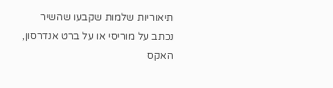תיאוריות שלמות שקבעו שהשיר נכתב על מוריסי או על ברט אנדרסון, האקס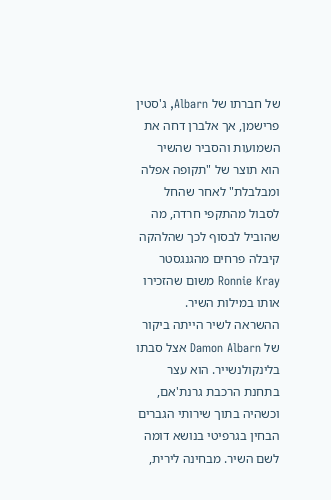של חברתו של Albarn, ג'סטין פרישמן, אך אלברן דחה את השמועות והסביר שהשיר הוא תוצר של "תקופה אפלה ומבלבלת" לאחר שהחל לסבול מהתקפי חרדה, מה שהוביל לבסוף לכך שהלהקה קיבלה פרחים מהגנגסטר Ronnie Kray משום שהזכירו אותו במילות השיר.
ההשראה לשיר הייתה ביקור של Damon Albarn אצל סבתו בלינקולנשייר. הוא עצר בתחנת הרכבת גרנת'אם, וכשהיה בתוך שירותי הגברים הבחין בגרפיטי בנושא דומה לשם השיר. מבחינה לירית,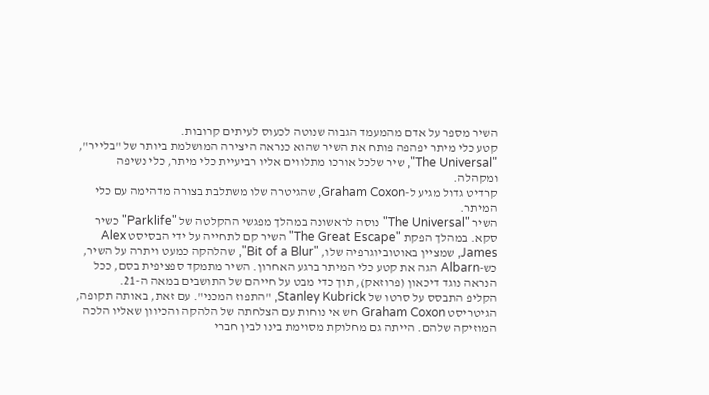השיר מספר על אדם מהמעמד הגבוה שנוטה לכעוס לעיתים קרובות.
קטע כלי מיתר יפהפה פותח את השיר שהוא כנראה היצירה המושלמת ביותר של "בלייר", "The Universal", שיר שלכל אורכו מתלווים אליו רביעיית כלי מיתר, כלי נשיפה ומקהלה.
קרדיט גדול מגיע ל-Graham Coxon, שהגיטרה שלו משתלבת בצורה מדהימה עם כלי המיתר.
השיר "The Universal" נוסה לראשונה במהלך מפגשי ההקלטה של "Parklife" כשיר סקא. במהלך הפקת "The Great Escape" השיר קם לתחייה על ידי הבסיסט Alex James, שמציין באוטוביוגרפיה שלו, "Bit of a Blur", שהלהקה כמעט ויתרה על השיר, כש-Albarn הגה את קטע כלי המיתר ברגע האחרון. השיר מתמקד ספציפית בסם, ככל הנראה נוגד דיכאון (פרוזאק), תוך כדי מבט על חייהם של התושבים במאה ה-21.
הקליפ התבסס על סרטו של Stanley Kubrick, "התפוז המכני". עם זאת, באותה תקופה, הגיטריסט Graham Coxon חש אי נוחות עם הצלחתה של הלהקה והכיוון שאליו הלכה המוזיקה שלהם. הייתה גם מחלוקת מסוימת בינו לבין חברי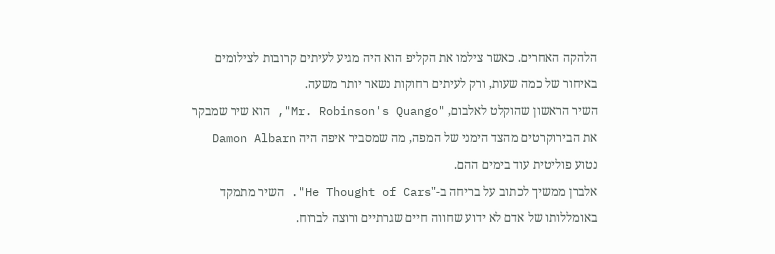הלהקה האחרים. כאשר צילמו את הקליפ הוא היה מגיע לעיתים קרובות לצילומים באיחור של כמה שעות, ורק לעיתים רחוקות נשאר יותר משעה.
השיר הראשון שהוקלט לאלבום, "Mr. Robinson's Quango", הוא שיר שמבקר את הבירוקרטים מהצד הימני של המפה, מה שמסביר איפה היה Damon Albarn נטוע פוליטית עוד בימים ההם.
אלברן ממשיך לכתוב על בריחה ב-"He Thought of Cars". השיר מתמקד באומללותו של אדם לא ידוע שחווה חיים שגרתיים ורוצה לברוח.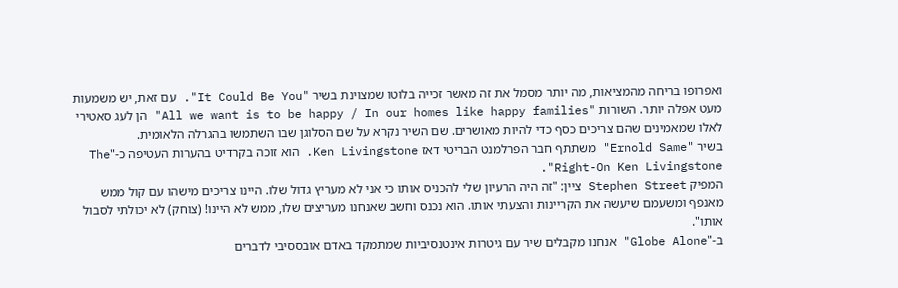ואפרופו בריחה מהמציאות, מה יותר מסמל את זה מאשר זכייה בלוטו שמצוינת בשיר "It Could Be You". עם זאת, יש משמעות מעט אפלה יותר. השורות "All we want is to be happy / In our homes like happy families" הן לעג סאטירי לאלו שמאמינים שהם צריכים כסף כדי להיות מאושרים. שם השיר נקרא על שם הסלוגן שבו השתמשו בהגרלה הלאומית.
בשיר "Ernold Same" משתתף חבר הפרלמנט הבריטי דאז Ken Livingstone. הוא זוכה בקרדיט בהערות העטיפה כ-"The Right-On Ken Livingstone".
המפיק Stephen Street ציין: "זה היה הרעיון שלי להכניס אותו כי אני לא מעריץ גדול שלו. היינו צריכים מישהו עם קול ממש מאנפף ומשעמם שיעשה את הקריינות והצעתי אותו. הוא נכנס וחשב שאנחנו מעריצים שלו, ממש לא היינו! (צוחק) לא יכולתי לסבול אותו".
ב-"Globe Alone" אנחנו מקבלים שיר עם גיטרות אינטנסיביות שמתמקד באדם אובססיבי לדברים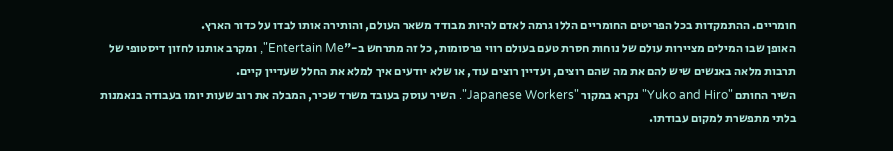חומריים. ההתמקדות בכל הפריטים החומריים הללו גרמה לאדם להיות מבודד משאר העולם, והותירה אותו לבדו על כדור הארץ.
האופן שבו המילים מציירות עולם של נוחות חסרת טעם בעולם רווי פרסומות, כל זה מתרחש ב-"Entertain Me", ומקרב אותנו לחזון דיסטופי של תרבות מלאה באנשים שיש להם את מה שהם רוצים, ועדיין רוצים עוד, או שלא יודעים איך למלא את החלל שעדיין קיים.
השיר החותם "Yuko and Hiro" נקרא במקור "Japanese Workers". השיר עוסק בעובד משרד שכיר, המבלה את רוב שעות יומו בעבודה בנאמנות בלתי מתפשרת למקום עבודתו.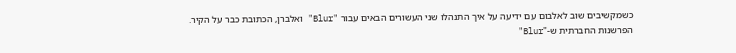כשמקשיבים שוב לאלבום עם ידיעה על איך התנהלו שני העשורים הבאים עבור "Blur" ואלברן, הכתובת כבר על הקיר.
הפרשנות החברתית ש-"Blur"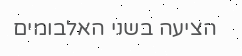הציעה בשני האלבומים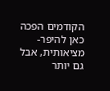הקודמים הפכה כאן להיפר-מציאותית, אבל גם יותר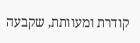קודרת ומעוותת, שקבעה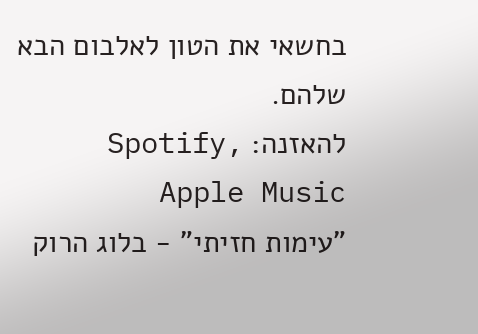בחשאי את הטון לאלבום הבא שלהם.
להאזנה: Spotify, Apple Music
"עימות חזיתי" - בלוג הרוק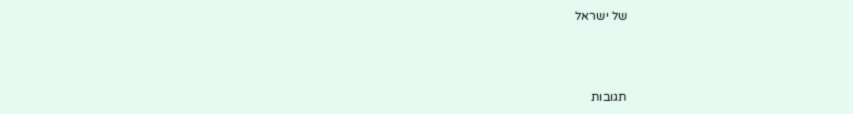של ישראל



תגובות